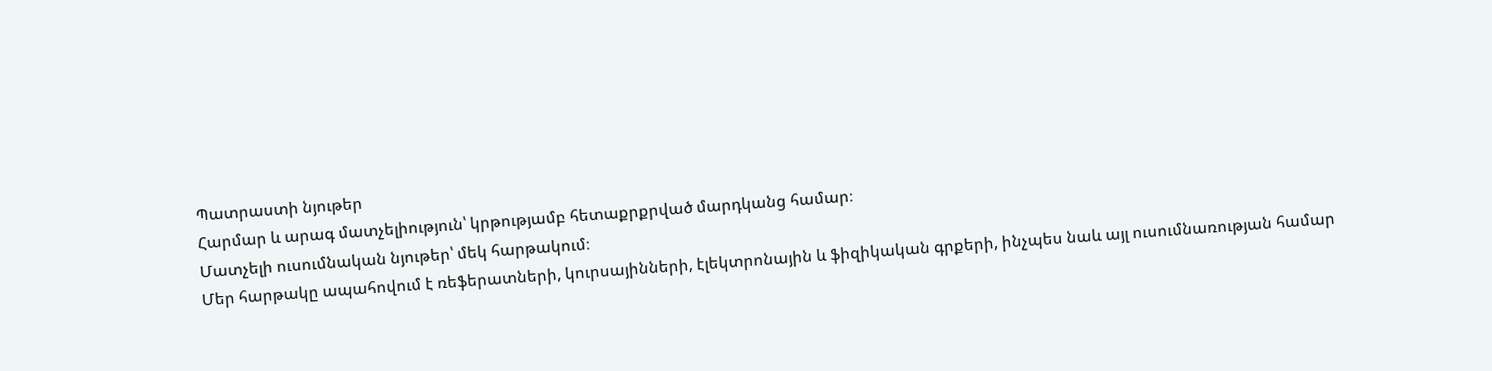Պատրաստի նյութեր
Հարմար և արագ մատչելիություն՝ կրթությամբ հետաքրքրված մարդկանց համար։
Մատչելի ուսումնական նյութեր՝ մեկ հարթակում։
Մեր հարթակը ապահովում է ռեֆերատների, կուրսայինների, էլեկտրոնային և ֆիզիկական գրքերի, ինչպես նաև այլ ուսումնառության համար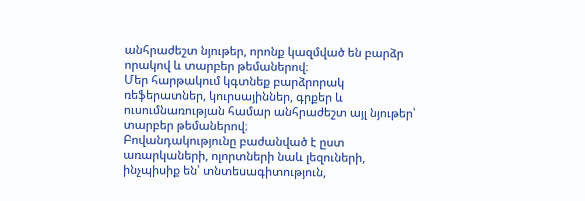անհրաժեշտ նյութեր, որոնք կազմված են բարձր որակով և տարբեր թեմաներով։
Մեր հարթակում կգտնեք բարձրորակ ռեֆերատներ, կուրսայիններ, գրքեր և ուսումնառության համար անհրաժեշտ այլ նյութեր՝ տարբեր թեմաներով։
Բովանդակությունը բաժանված է ըստ առարկաների, ոլորտների նաև լեզուների, ինչպիսիք են՝ տնտեսագիտություն,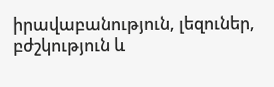իրավաբանություն, լեզուներ, բժշկություն և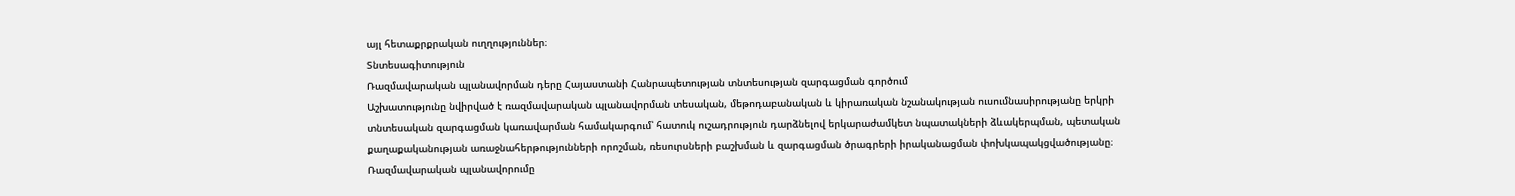այլ հետաքրքրական ուղղություններ։
Տնտեսագիտություն
Ռազմավարական պլանավորման դերը Հայաստանի Հանրապետության տնտեսության զարգացման գործում
Աշխատությունը նվիրված է ռազմավարական պլանավորման տեսական, մեթոդաբանական և կիրառական նշանակության ուսումնասիրությանը երկրի տնտեսական զարգացման կառավարման համակարգում՝ հատուկ ուշադրություն դարձնելով երկարաժամկետ նպատակների ձևակերպման, պետական քաղաքականության առաջնահերթությունների որոշման, ռեսուրսների բաշխման և զարգացման ծրագրերի իրականացման փոխկապակցվածությանը։ Ռազմավարական պլանավորումը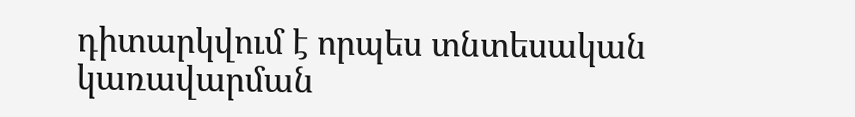դիտարկվում է որպես տնտեսական կառավարման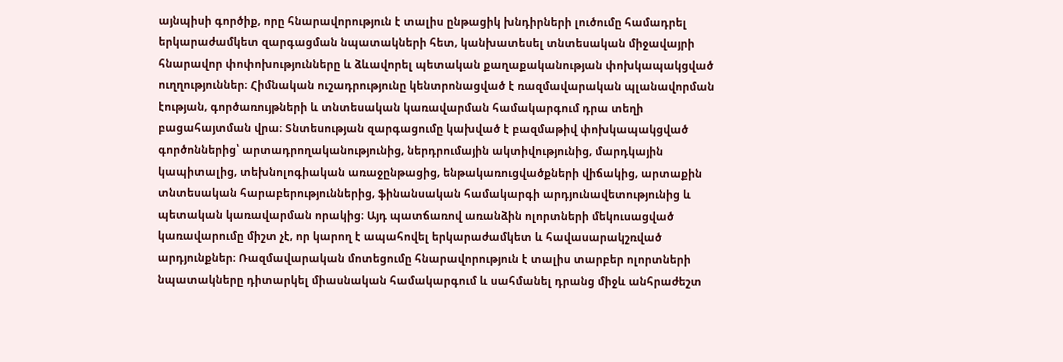այնպիսի գործիք, որը հնարավորություն է տալիս ընթացիկ խնդիրների լուծումը համադրել երկարաժամկետ զարգացման նպատակների հետ, կանխատեսել տնտեսական միջավայրի հնարավոր փոփոխությունները և ձևավորել պետական քաղաքականության փոխկապակցված ուղղություններ։ Հիմնական ուշադրությունը կենտրոնացված է ռազմավարական պլանավորման էության, գործառույթների և տնտեսական կառավարման համակարգում դրա տեղի բացահայտման վրա։ Տնտեսության զարգացումը կախված է բազմաթիվ փոխկապակցված գործոններից՝ արտադրողականությունից, ներդրումային ակտիվությունից, մարդկային կապիտալից, տեխնոլոգիական առաջընթացից, ենթակառուցվածքների վիճակից, արտաքին տնտեսական հարաբերություններից, ֆինանսական համակարգի արդյունավետությունից և պետական կառավարման որակից։ Այդ պատճառով առանձին ոլորտների մեկուսացված կառավարումը միշտ չէ, որ կարող է ապահովել երկարաժամկետ և հավասարակշռված արդյունքներ։ Ռազմավարական մոտեցումը հնարավորություն է տալիս տարբեր ոլորտների նպատակները դիտարկել միասնական համակարգում և սահմանել դրանց միջև անհրաժեշտ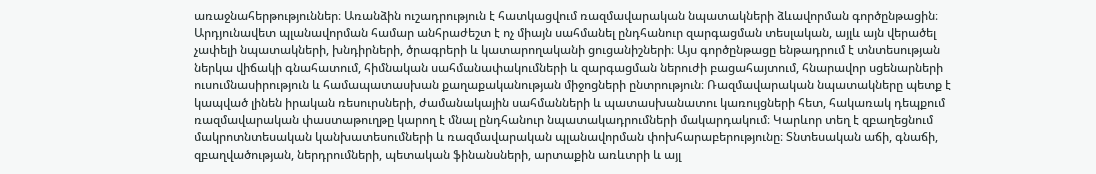առաջնահերթություններ։ Առանձին ուշադրություն է հատկացվում ռազմավարական նպատակների ձևավորման գործընթացին։ Արդյունավետ պլանավորման համար անհրաժեշտ է ոչ միայն սահմանել ընդհանուր զարգացման տեսլական, այլև այն վերածել չափելի նպատակների, խնդիրների, ծրագրերի և կատարողականի ցուցանիշների։ Այս գործընթացը ենթադրում է տնտեսության ներկա վիճակի գնահատում, հիմնական սահմանափակումների և զարգացման ներուժի բացահայտում, հնարավոր սցենարների ուսումնասիրություն և համապատասխան քաղաքականության միջոցների ընտրություն։ Ռազմավարական նպատակները պետք է կապված լինեն իրական ռեսուրսների, ժամանակային սահմանների և պատասխանատու կառույցների հետ, հակառակ դեպքում ռազմավարական փաստաթուղթը կարող է մնալ ընդհանուր նպատակադրումների մակարդակում։ Կարևոր տեղ է զբաղեցնում մակրոտնտեսական կանխատեսումների և ռազմավարական պլանավորման փոխհարաբերությունը։ Տնտեսական աճի, գնաճի, զբաղվածության, ներդրումների, պետական ֆինանսների, արտաքին առևտրի և այլ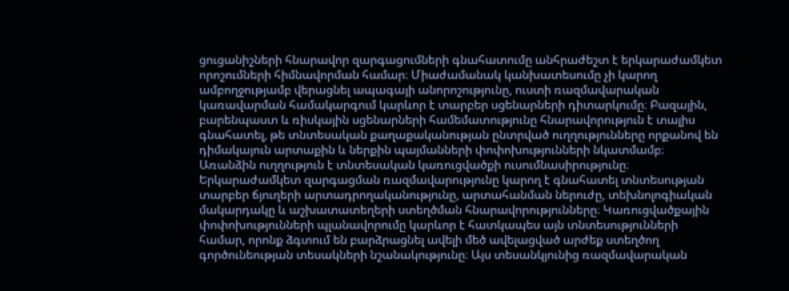ցուցանիշների հնարավոր զարգացումների գնահատումը անհրաժեշտ է երկարաժամկետ որոշումների հիմնավորման համար։ Միաժամանակ կանխատեսումը չի կարող ամբողջությամբ վերացնել ապագայի անորոշությունը, ուստի ռազմավարական կառավարման համակարգում կարևոր է տարբեր սցենարների դիտարկումը։ Բազային, բարենպաստ և ռիսկային սցենարների համեմատությունը հնարավորություն է տալիս գնահատել, թե տնտեսական քաղաքականության ընտրված ուղղությունները որքանով են դիմակայուն արտաքին և ներքին պայմանների փոփոխությունների նկատմամբ։ Առանձին ուղղություն է տնտեսական կառուցվածքի ուսումնասիրությունը։ Երկարաժամկետ զարգացման ռազմավարությունը կարող է գնահատել տնտեսության տարբեր ճյուղերի արտադրողականությունը, արտահանման ներուժը, տեխնոլոգիական մակարդակը և աշխատատեղերի ստեղծման հնարավորությունները։ Կառուցվածքային փոփոխությունների պլանավորումը կարևոր է հատկապես այն տնտեսությունների համար, որոնք ձգտում են բարձրացնել ավելի մեծ ավելացված արժեք ստեղծող գործունեության տեսակների նշանակությունը։ Այս տեսանկյունից ռազմավարական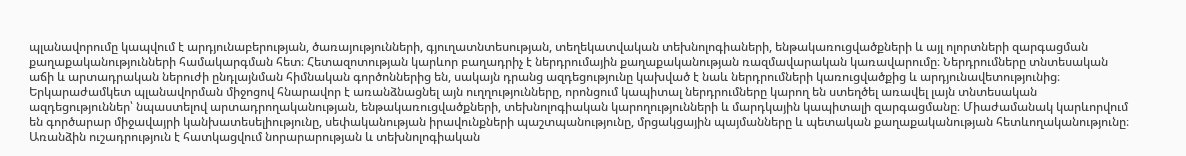պլանավորումը կապվում է արդյունաբերության, ծառայությունների, գյուղատնտեսության, տեղեկատվական տեխնոլոգիաների, ենթակառուցվածքների և այլ ոլորտների զարգացման քաղաքականությունների համակարգման հետ։ Հետազոտության կարևոր բաղադրիչ է ներդրումային քաղաքականության ռազմավարական կառավարումը։ Ներդրումները տնտեսական աճի և արտադրական ներուժի ընդլայնման հիմնական գործոններից են, սակայն դրանց ազդեցությունը կախված է նաև ներդրումների կառուցվածքից և արդյունավետությունից։ Երկարաժամկետ պլանավորման միջոցով հնարավոր է առանձնացնել այն ուղղությունները, որոնցում կապիտալ ներդրումները կարող են ստեղծել առավել լայն տնտեսական ազդեցություններ՝ նպաստելով արտադրողականության, ենթակառուցվածքների, տեխնոլոգիական կարողությունների և մարդկային կապիտալի զարգացմանը։ Միաժամանակ կարևորվում են գործարար միջավայրի կանխատեսելիությունը, սեփականության իրավունքների պաշտպանությունը, մրցակցային պայմանները և պետական քաղաքականության հետևողականությունը։ Առանձին ուշադրություն է հատկացվում նորարարության և տեխնոլոգիական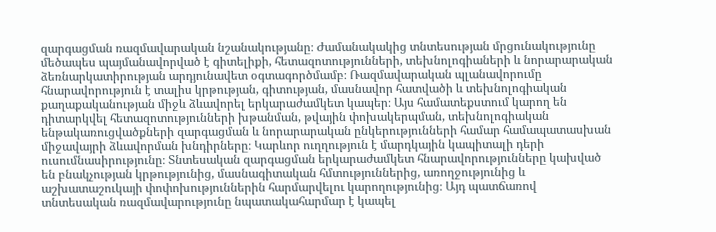զարգացման ռազմավարական նշանակությանը։ Ժամանակակից տնտեսության մրցունակությունը մեծապես պայմանավորված է գիտելիքի, հետազոտությունների, տեխնոլոգիաների և նորարարական ձեռնարկատիրության արդյունավետ օգտագործմամբ։ Ռազմավարական պլանավորումը հնարավորություն է տալիս կրթության, գիտության, մասնավոր հատվածի և տեխնոլոգիական քաղաքականության միջև ձևավորել երկարաժամկետ կապեր։ Այս համատեքստում կարող են դիտարկվել հետազոտությունների խթանման, թվային փոխակերպման, տեխնոլոգիական ենթակառուցվածքների զարգացման և նորարարական ընկերությունների համար համապատասխան միջավայրի ձևավորման խնդիրները։ Կարևոր ուղղություն է մարդկային կապիտալի դերի ուսումնասիրությունը։ Տնտեսական զարգացման երկարաժամկետ հնարավորությունները կախված են բնակչության կրթությունից, մասնագիտական հմտություններից, առողջությունից և աշխատաշուկայի փոփոխություններին հարմարվելու կարողությունից։ Այդ պատճառով տնտեսական ռազմավարությունը նպատակահարմար է կապել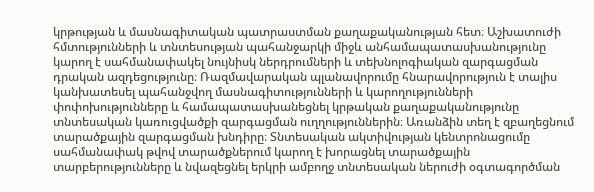կրթության և մասնագիտական պատրաստման քաղաքականության հետ։ Աշխատուժի հմտությունների և տնտեսության պահանջարկի միջև անհամապատասխանությունը կարող է սահմանափակել նույնիսկ ներդրումների և տեխնոլոգիական զարգացման դրական ազդեցությունը։ Ռազմավարական պլանավորումը հնարավորություն է տալիս կանխատեսել պահանջվող մասնագիտությունների և կարողությունների փոփոխությունները և համապատասխանեցնել կրթական քաղաքականությունը տնտեսական կառուցվածքի զարգացման ուղղություններին։ Առանձին տեղ է զբաղեցնում տարածքային զարգացման խնդիրը։ Տնտեսական ակտիվության կենտրոնացումը սահմանափակ թվով տարածքներում կարող է խորացնել տարածքային տարբերությունները և նվազեցնել երկրի ամբողջ տնտեսական ներուժի օգտագործման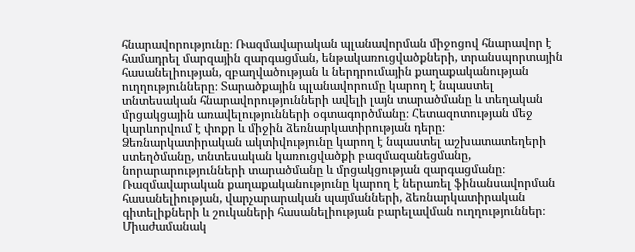հնարավորությունը։ Ռազմավարական պլանավորման միջոցով հնարավոր է համադրել մարզային զարգացման, ենթակառուցվածքների, տրանսպորտային հասանելիության, զբաղվածության և ներդրումային քաղաքականության ուղղությունները։ Տարածքային պլանավորումը կարող է նպաստել տնտեսական հնարավորությունների ավելի լայն տարածմանը և տեղական մրցակցային առավելությունների օգտագործմանը։ Հետազոտության մեջ կարևորվում է փոքր և միջին ձեռնարկատիրության դերը։ Ձեռնարկատիրական ակտիվությունը կարող է նպաստել աշխատատեղերի ստեղծմանը, տնտեսական կառուցվածքի բազմազանեցմանը, նորարարությունների տարածմանը և մրցակցության զարգացմանը։ Ռազմավարական քաղաքականությունը կարող է ներառել ֆինանսավորման հասանելիության, վարչարարական պայմանների, ձեռնարկատիրական գիտելիքների և շուկաների հասանելիության բարելավման ուղղություններ։ Միաժամանակ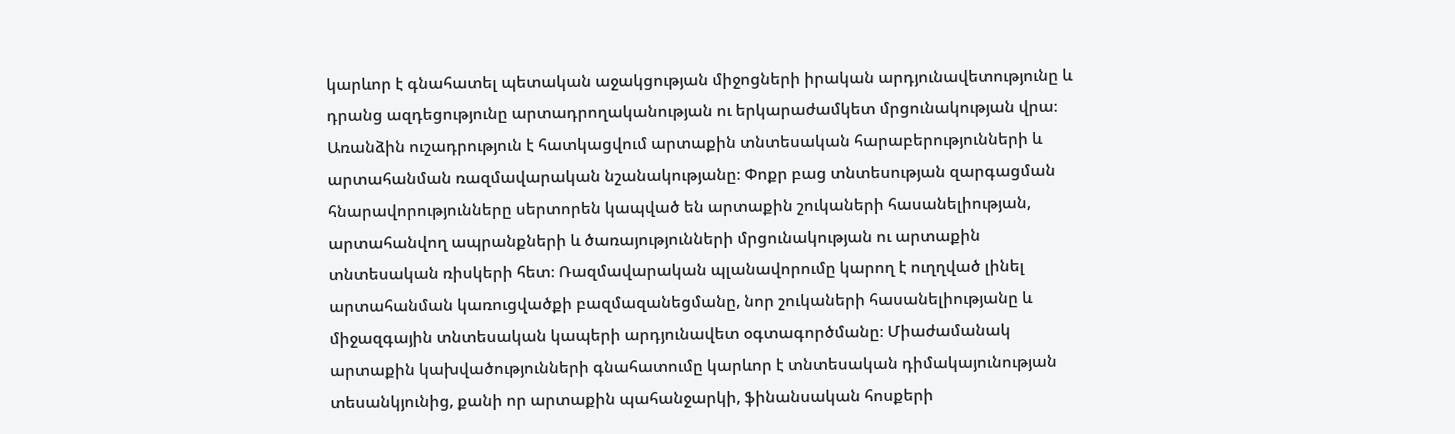կարևոր է գնահատել պետական աջակցության միջոցների իրական արդյունավետությունը և դրանց ազդեցությունը արտադրողականության ու երկարաժամկետ մրցունակության վրա։ Առանձին ուշադրություն է հատկացվում արտաքին տնտեսական հարաբերությունների և արտահանման ռազմավարական նշանակությանը։ Փոքր բաց տնտեսության զարգացման հնարավորությունները սերտորեն կապված են արտաքին շուկաների հասանելիության, արտահանվող ապրանքների և ծառայությունների մրցունակության ու արտաքին տնտեսական ռիսկերի հետ։ Ռազմավարական պլանավորումը կարող է ուղղված լինել արտահանման կառուցվածքի բազմազանեցմանը, նոր շուկաների հասանելիությանը և միջազգային տնտեսական կապերի արդյունավետ օգտագործմանը։ Միաժամանակ արտաքին կախվածությունների գնահատումը կարևոր է տնտեսական դիմակայունության տեսանկյունից, քանի որ արտաքին պահանջարկի, ֆինանսական հոսքերի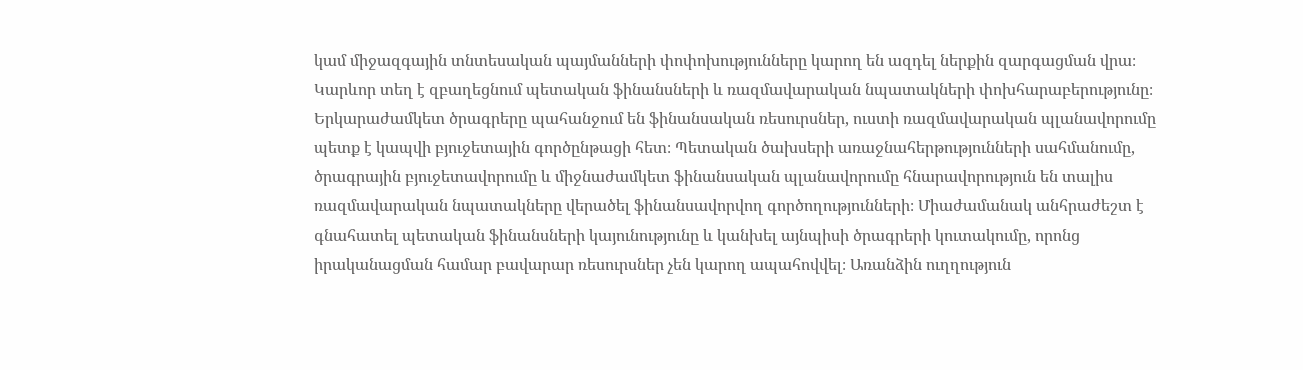կամ միջազգային տնտեսական պայմանների փոփոխությունները կարող են ազդել ներքին զարգացման վրա։ Կարևոր տեղ է զբաղեցնում պետական ֆինանսների և ռազմավարական նպատակների փոխհարաբերությունը։ Երկարաժամկետ ծրագրերը պահանջում են ֆինանսական ռեսուրսներ, ուստի ռազմավարական պլանավորումը պետք է կապվի բյուջետային գործընթացի հետ։ Պետական ծախսերի առաջնահերթությունների սահմանումը, ծրագրային բյուջետավորումը և միջնաժամկետ ֆինանսական պլանավորումը հնարավորություն են տալիս ռազմավարական նպատակները վերածել ֆինանսավորվող գործողությունների։ Միաժամանակ անհրաժեշտ է գնահատել պետական ֆինանսների կայունությունը և կանխել այնպիսի ծրագրերի կուտակումը, որոնց իրականացման համար բավարար ռեսուրսներ չեն կարող ապահովվել։ Առանձին ուղղություն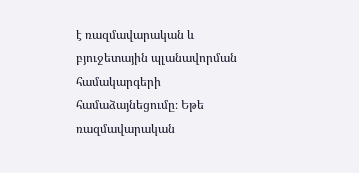է ռազմավարական և բյուջետային պլանավորման համակարգերի համաձայնեցումը։ Եթե ռազմավարական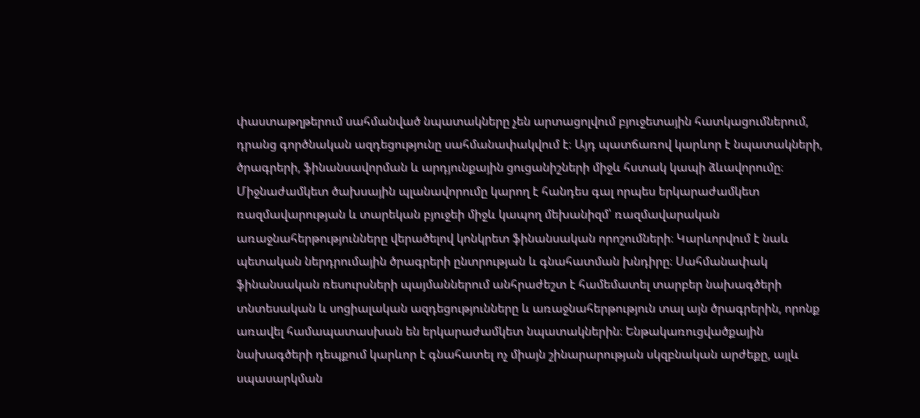փաստաթղթերում սահմանված նպատակները չեն արտացոլվում բյուջետային հատկացումներում, դրանց գործնական ազդեցությունը սահմանափակվում է։ Այդ պատճառով կարևոր է նպատակների, ծրագրերի, ֆինանսավորման և արդյունքային ցուցանիշների միջև հստակ կապի ձևավորումը։ Միջնաժամկետ ծախսային պլանավորումը կարող է հանդես գալ որպես երկարաժամկետ ռազմավարության և տարեկան բյուջեի միջև կապող մեխանիզմ՝ ռազմավարական առաջնահերթությունները վերածելով կոնկրետ ֆինանսական որոշումների։ Կարևորվում է նաև պետական ներդրումային ծրագրերի ընտրության և գնահատման խնդիրը։ Սահմանափակ ֆինանսական ռեսուրսների պայմաններում անհրաժեշտ է համեմատել տարբեր նախագծերի տնտեսական և սոցիալական ազդեցությունները և առաջնահերթություն տալ այն ծրագրերին, որոնք առավել համապատասխան են երկարաժամկետ նպատակներին։ Ենթակառուցվածքային նախագծերի դեպքում կարևոր է գնահատել ոչ միայն շինարարության սկզբնական արժեքը, այլև սպասարկման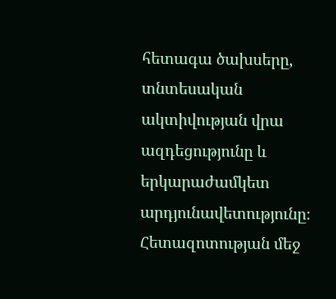հետագա ծախսերը, տնտեսական ակտիվության վրա ազդեցությունը և երկարաժամկետ արդյունավետությունը։ Հետազոտության մեջ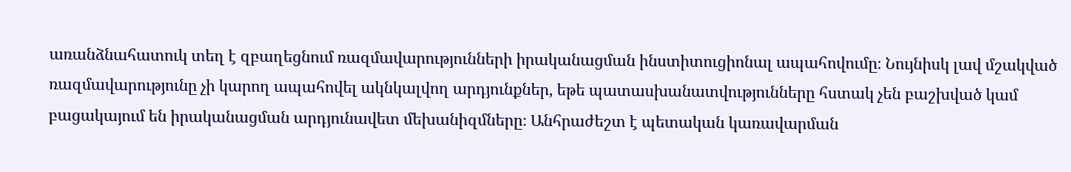առանձնահատուկ տեղ է զբաղեցնում ռազմավարությունների իրականացման ինստիտուցիոնալ ապահովումը։ Նույնիսկ լավ մշակված ռազմավարությունը չի կարող ապահովել ակնկալվող արդյունքներ, եթե պատասխանատվությունները հստակ չեն բաշխված կամ բացակայում են իրականացման արդյունավետ մեխանիզմները։ Անհրաժեշտ է պետական կառավարման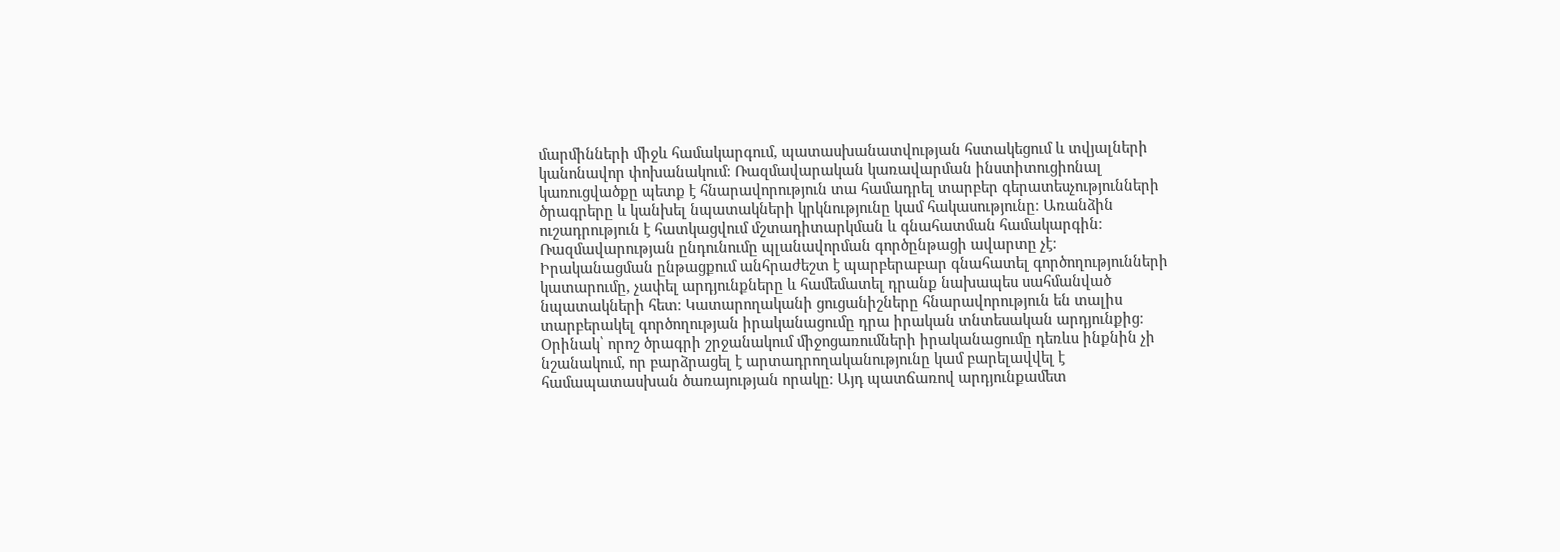մարմինների միջև համակարգում, պատասխանատվության հստակեցում և տվյալների կանոնավոր փոխանակում։ Ռազմավարական կառավարման ինստիտուցիոնալ կառուցվածքը պետք է հնարավորություն տա համադրել տարբեր գերատեսչությունների ծրագրերը և կանխել նպատակների կրկնությունը կամ հակասությունը։ Առանձին ուշադրություն է հատկացվում մշտադիտարկման և գնահատման համակարգին։ Ռազմավարության ընդունումը պլանավորման գործընթացի ավարտը չէ։ Իրականացման ընթացքում անհրաժեշտ է պարբերաբար գնահատել գործողությունների կատարումը, չափել արդյունքները և համեմատել դրանք նախապես սահմանված նպատակների հետ։ Կատարողականի ցուցանիշները հնարավորություն են տալիս տարբերակել գործողության իրականացումը դրա իրական տնտեսական արդյունքից։ Օրինակ՝ որոշ ծրագրի շրջանակում միջոցառումների իրականացումը դեռևս ինքնին չի նշանակում, որ բարձրացել է արտադրողականությունը կամ բարելավվել է համապատասխան ծառայության որակը։ Այդ պատճառով արդյունքամետ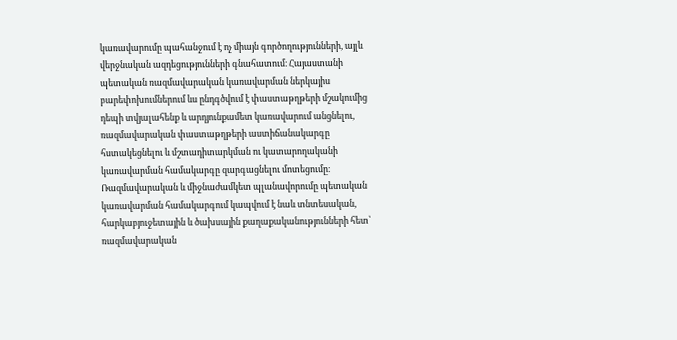կառավարումը պահանջում է ոչ միայն գործողությունների, այլև վերջնական ազդեցությունների գնահատում։ Հայաստանի պետական ռազմավարական կառավարման ներկայիս բարեփոխումներում ևս ընդգծվում է փաստաթղթերի մշակումից դեպի տվյալահենք և արդյունքամետ կառավարում անցնելու, ռազմավարական փաստաթղթերի աստիճանակարգը հստակեցնելու և մշտադիտարկման ու կատարողականի կառավարման համակարգը զարգացնելու մոտեցումը։ Ռազմավարական և միջնաժամկետ պլանավորումը պետական կառավարման համակարգում կապվում է նաև տնտեսական, հարկաբյուջետային և ծախսային քաղաքականությունների հետ՝ ռազմավարական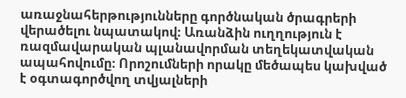առաջնահերթությունները գործնական ծրագրերի վերածելու նպատակով։ Առանձին ուղղություն է ռազմավարական պլանավորման տեղեկատվական ապահովումը։ Որոշումների որակը մեծապես կախված է օգտագործվող տվյալների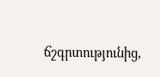ճշգրտությունից,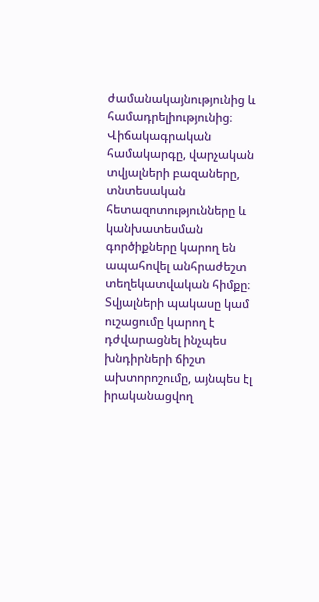ժամանակայնությունից և համադրելիությունից։ Վիճակագրական համակարգը, վարչական տվյալների բազաները, տնտեսական հետազոտությունները և կանխատեսման գործիքները կարող են ապահովել անհրաժեշտ տեղեկատվական հիմքը։ Տվյալների պակասը կամ ուշացումը կարող է դժվարացնել ինչպես խնդիրների ճիշտ ախտորոշումը, այնպես էլ իրականացվող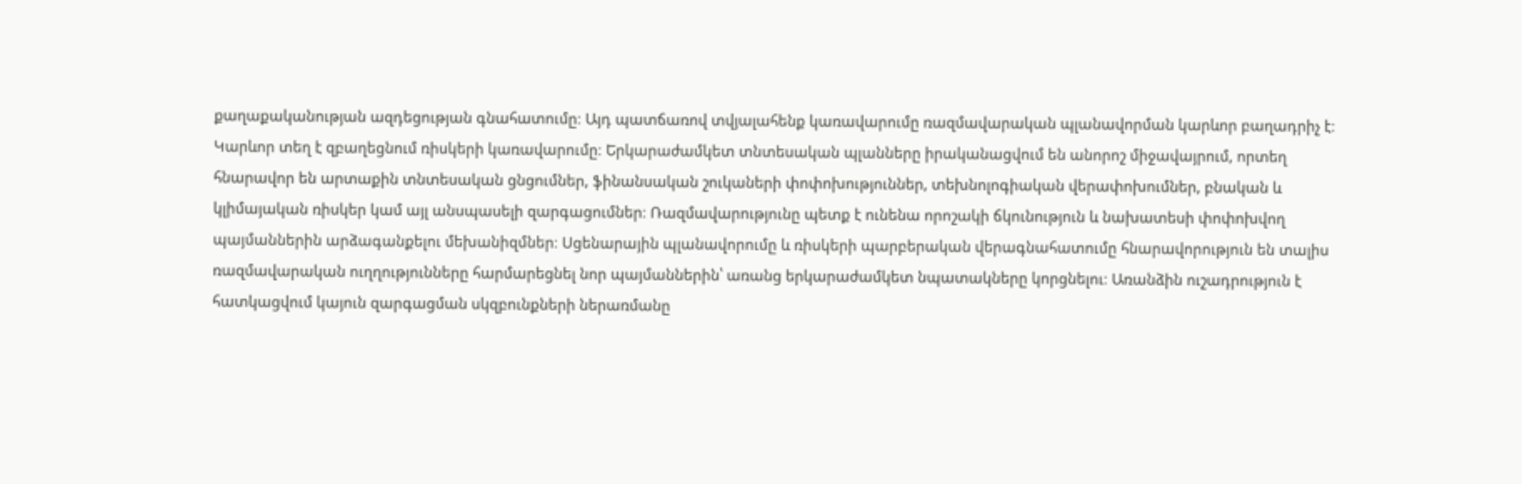քաղաքականության ազդեցության գնահատումը։ Այդ պատճառով տվյալահենք կառավարումը ռազմավարական պլանավորման կարևոր բաղադրիչ է։ Կարևոր տեղ է զբաղեցնում ռիսկերի կառավարումը։ Երկարաժամկետ տնտեսական պլանները իրականացվում են անորոշ միջավայրում, որտեղ հնարավոր են արտաքին տնտեսական ցնցումներ, ֆինանսական շուկաների փոփոխություններ, տեխնոլոգիական վերափոխումներ, բնական և կլիմայական ռիսկեր կամ այլ անսպասելի զարգացումներ։ Ռազմավարությունը պետք է ունենա որոշակի ճկունություն և նախատեսի փոփոխվող պայմաններին արձագանքելու մեխանիզմներ։ Սցենարային պլանավորումը և ռիսկերի պարբերական վերագնահատումը հնարավորություն են տալիս ռազմավարական ուղղությունները հարմարեցնել նոր պայմաններին՝ առանց երկարաժամկետ նպատակները կորցնելու։ Առանձին ուշադրություն է հատկացվում կայուն զարգացման սկզբունքների ներառմանը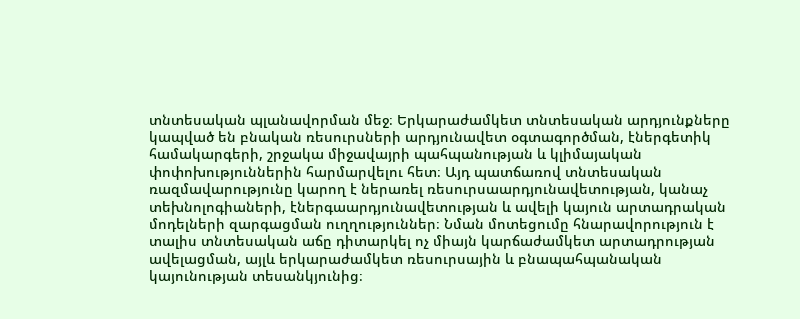տնտեսական պլանավորման մեջ։ Երկարաժամկետ տնտեսական արդյունքները կապված են բնական ռեսուրսների արդյունավետ օգտագործման, էներգետիկ համակարգերի, շրջակա միջավայրի պահպանության և կլիմայական փոփոխություններին հարմարվելու հետ։ Այդ պատճառով տնտեսական ռազմավարությունը կարող է ներառել ռեսուրսաարդյունավետության, կանաչ տեխնոլոգիաների, էներգաարդյունավետության և ավելի կայուն արտադրական մոդելների զարգացման ուղղություններ։ Նման մոտեցումը հնարավորություն է տալիս տնտեսական աճը դիտարկել ոչ միայն կարճաժամկետ արտադրության ավելացման, այլև երկարաժամկետ ռեսուրսային և բնապահպանական կայունության տեսանկյունից։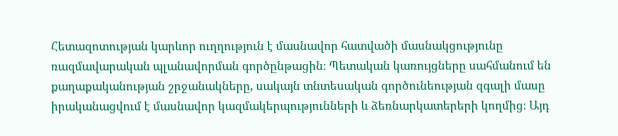Հետազոտության կարևոր ուղղություն է մասնավոր հատվածի մասնակցությունը ռազմավարական պլանավորման գործընթացին։ Պետական կառույցները սահմանում են քաղաքականության շրջանակները, սակայն տնտեսական գործունեության զգալի մասը իրականացվում է մասնավոր կազմակերպությունների և ձեռնարկատերերի կողմից։ Այդ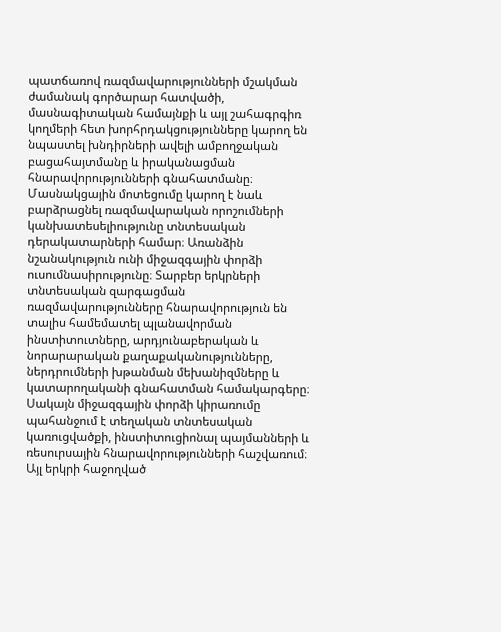պատճառով ռազմավարությունների մշակման ժամանակ գործարար հատվածի, մասնագիտական համայնքի և այլ շահագրգիռ կողմերի հետ խորհրդակցությունները կարող են նպաստել խնդիրների ավելի ամբողջական բացահայտմանը և իրականացման հնարավորությունների գնահատմանը։ Մասնակցային մոտեցումը կարող է նաև բարձրացնել ռազմավարական որոշումների կանխատեսելիությունը տնտեսական դերակատարների համար։ Առանձին նշանակություն ունի միջազգային փորձի ուսումնասիրությունը։ Տարբեր երկրների տնտեսական զարգացման ռազմավարությունները հնարավորություն են տալիս համեմատել պլանավորման ինստիտուտները, արդյունաբերական և նորարարական քաղաքականությունները, ներդրումների խթանման մեխանիզմները և կատարողականի գնահատման համակարգերը։ Սակայն միջազգային փորձի կիրառումը պահանջում է տեղական տնտեսական կառուցվածքի, ինստիտուցիոնալ պայմանների և ռեսուրսային հնարավորությունների հաշվառում։ Այլ երկրի հաջողված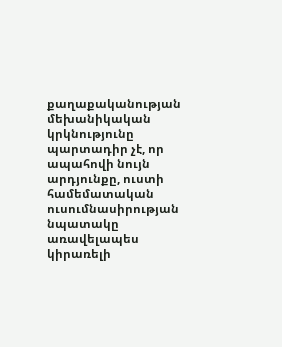քաղաքականության մեխանիկական կրկնությունը պարտադիր չէ, որ ապահովի նույն արդյունքը, ուստի համեմատական ուսումնասիրության նպատակը առավելապես կիրառելի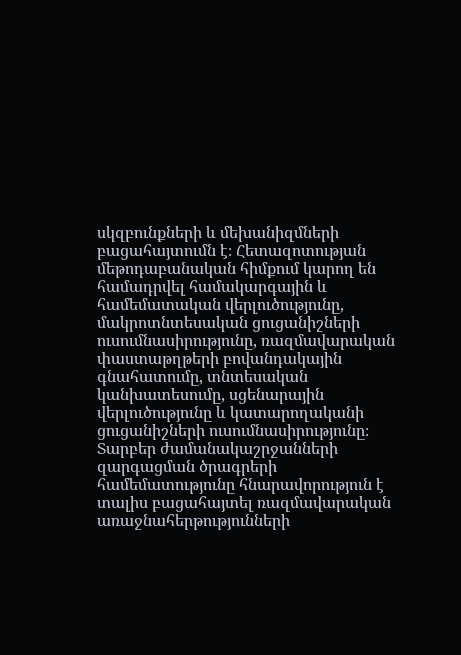սկզբունքների և մեխանիզմների բացահայտումն է։ Հետազոտության մեթոդաբանական հիմքում կարող են համադրվել համակարգային և համեմատական վերլուծությունը, մակրոտնտեսական ցուցանիշների ուսումնասիրությունը, ռազմավարական փաստաթղթերի բովանդակային գնահատումը, տնտեսական կանխատեսումը, սցենարային վերլուծությունը և կատարողականի ցուցանիշների ուսումնասիրությունը։ Տարբեր ժամանակաշրջանների զարգացման ծրագրերի համեմատությունը հնարավորություն է տալիս բացահայտել ռազմավարական առաջնահերթությունների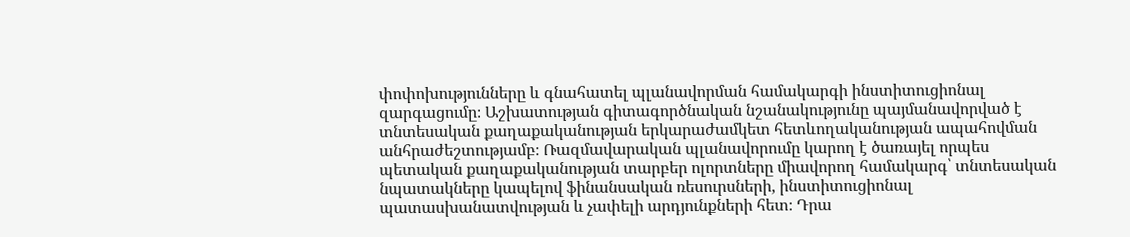փոփոխությունները և գնահատել պլանավորման համակարգի ինստիտուցիոնալ զարգացումը։ Աշխատության գիտագործնական նշանակությունը պայմանավորված է տնտեսական քաղաքականության երկարաժամկետ հետևողականության ապահովման անհրաժեշտությամբ։ Ռազմավարական պլանավորումը կարող է ծառայել որպես պետական քաղաքականության տարբեր ոլորտները միավորող համակարգ՝ տնտեսական նպատակները կապելով ֆինանսական ռեսուրսների, ինստիտուցիոնալ պատասխանատվության և չափելի արդյունքների հետ։ Դրա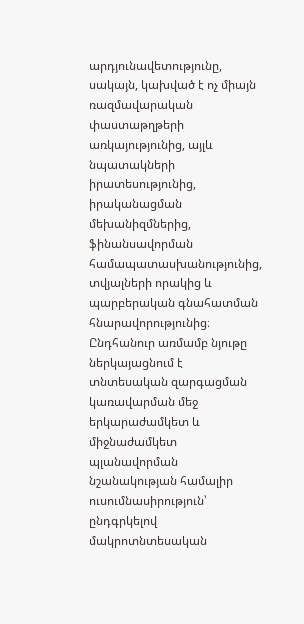արդյունավետությունը, սակայն, կախված է ոչ միայն ռազմավարական փաստաթղթերի առկայությունից, այլև նպատակների իրատեսությունից, իրականացման մեխանիզմներից, ֆինանսավորման համապատասխանությունից, տվյալների որակից և պարբերական գնահատման հնարավորությունից։ Ընդհանուր առմամբ նյութը ներկայացնում է տնտեսական զարգացման կառավարման մեջ երկարաժամկետ և միջնաժամկետ պլանավորման նշանակության համալիր ուսումնասիրություն՝ ընդգրկելով մակրոտնտեսական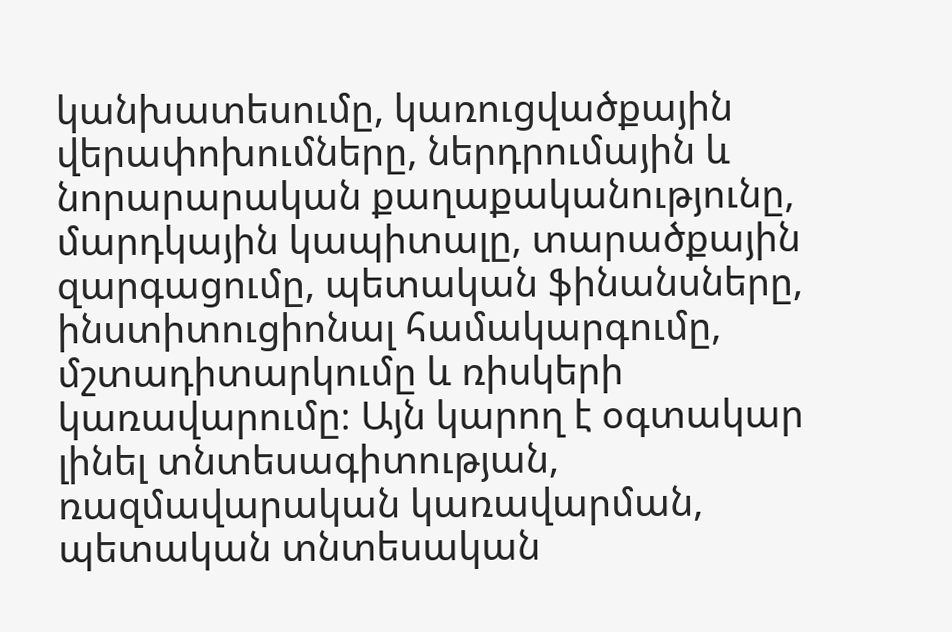կանխատեսումը, կառուցվածքային վերափոխումները, ներդրումային և նորարարական քաղաքականությունը, մարդկային կապիտալը, տարածքային զարգացումը, պետական ֆինանսները, ինստիտուցիոնալ համակարգումը, մշտադիտարկումը և ռիսկերի կառավարումը։ Այն կարող է օգտակար լինել տնտեսագիտության, ռազմավարական կառավարման, պետական տնտեսական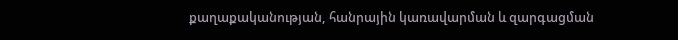քաղաքականության, հանրային կառավարման և զարգացման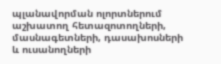պլանավորման ոլորտներում աշխատող հետազոտողների, մասնագետների, դասախոսների և ուսանողների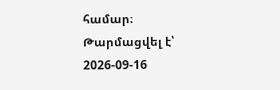համար։
Թարմացվել է՝ 2026-09-16